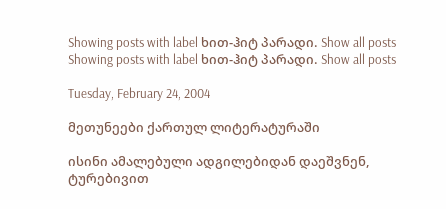Showing posts with label ხით-ჰიტ პარადი. Show all posts
Showing posts with label ხით-ჰიტ პარადი. Show all posts

Tuesday, February 24, 2004

მეთუნეები ქართულ ლიტერატურაში

ისინი ამალებული ადგილებიდან დაეშვნენ, ტურებივით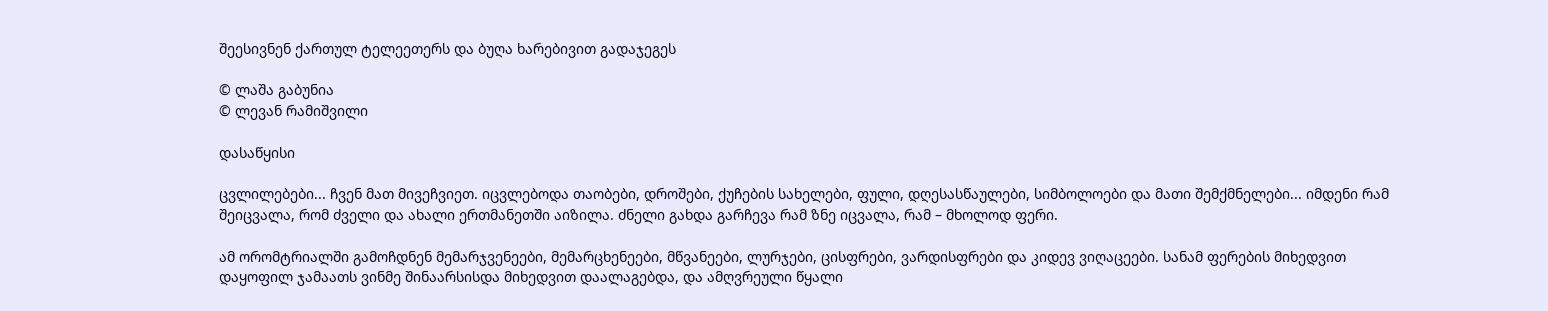შეესივნენ ქართულ ტელეეთერს და ბუღა ხარებივით გადაჯეგეს

© ლაშა გაბუნია
© ლევან რამიშვილი

დასაწყისი

ცვლილებები... ჩვენ მათ მივეჩვიეთ. იცვლებოდა თაობები, დროშები, ქუჩების სახელები, ფული, დღესასწაულები, სიმბოლოები და მათი შემქმნელები... იმდენი რამ შეიცვალა, რომ ძველი და ახალი ერთმანეთში აიზილა. ძნელი გახდა გარჩევა რამ ზნე იცვალა, რამ – მხოლოდ ფერი.

ამ ორომტრიალში გამოჩდნენ მემარჯვენეები, მემარცხენეები, მწვანეები, ლურჯები, ცისფრები, ვარდისფრები და კიდევ ვიღაცეები. სანამ ფერების მიხედვით დაყოფილ ჯამაათს ვინმე შინაარსისდა მიხედვით დაალაგებდა, და ამღვრეული წყალი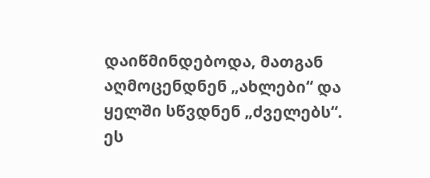დაიწმინდებოდა, მათგან აღმოცენდნენ „ახლები“ და ყელში სწვდნენ „ძველებს“. ეს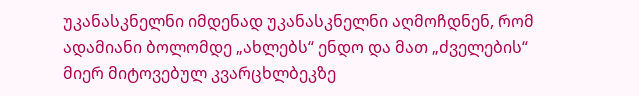უკანასკნელნი იმდენად უკანასკნელნი აღმოჩდნენ, რომ ადამიანი ბოლომდე „ახლებს“ ენდო და მათ „ძველების“ მიერ მიტოვებულ კვარცხლბეკზე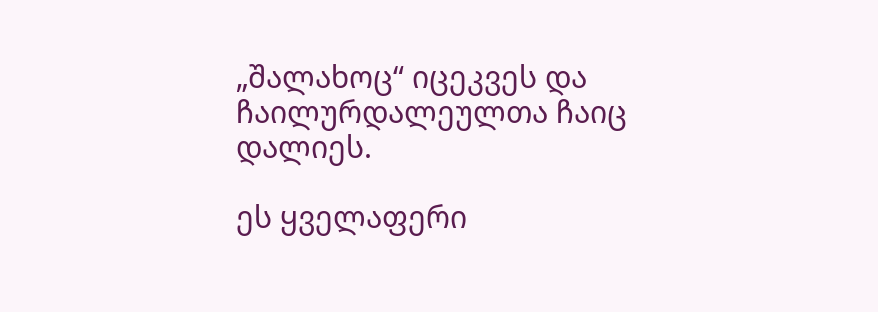„შალახოც“ იცეკვეს და ჩაილურდალეულთა ჩაიც დალიეს.

ეს ყველაფერი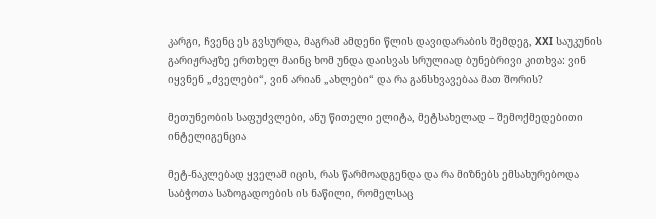კარგი, ჩვენც ეს გვსურდა, მაგრამ ამდენი წლის დავიდარაბის შემდეგ, XXI საუკუნის გარიჟრაჟზე ერთხელ მაინც ხომ უნდა დაისვას სრულიად ბუნებრივი კითხვა: ვინ იყვნენ „ძველები“, ვინ არიან „ახლები“ და რა განსხვავებაა მათ შორის?

მეთუნეობის საფუძვლები, ანუ წითელი ელიტა, მეტსახელად – შემოქმედებითი ინტელიგენცია

მეტ-ნაკლებად ყველამ იცის, რას წარმოადგენდა და რა მიზნებს ემსახურებოდა საბჭოთა საზოგადოების ის ნაწილი, რომელსაც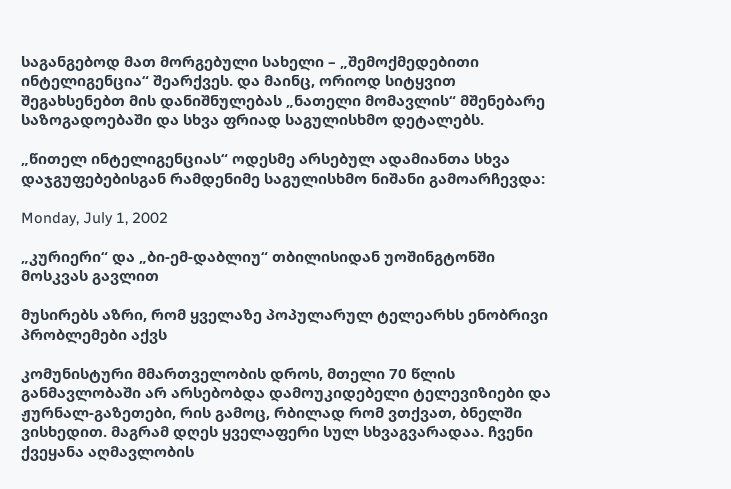საგანგებოდ მათ მორგებული სახელი – „შემოქმედებითი ინტელიგენცია“ შეარქვეს. და მაინც, ორიოდ სიტყვით შეგახსენებთ მის დანიშნულებას „ნათელი მომავლის“ მშენებარე საზოგადოებაში და სხვა ფრიად საგულისხმო დეტალებს.

„წითელ ინტელიგენციას“ ოდესმე არსებულ ადამიანთა სხვა დაჯგუფებებისგან რამდენიმე საგულისხმო ნიშანი გამოარჩევდა:

Monday, July 1, 2002

„კურიერი“ და „ბი-ემ-დაბლიუ“ თბილისიდან უოშინგტონში მოსკვას გავლით

მუსირებს აზრი, რომ ყველაზე პოპულარულ ტელეარხს ენობრივი პრობლემები აქვს

კომუნისტური მმართველობის დროს, მთელი 70 წლის განმავლობაში არ არსებობდა დამოუკიდებელი ტელევიზიები და ჟურნალ-გაზეთები, რის გამოც, რბილად რომ ვთქვათ, ბნელში ვისხედით. მაგრამ დღეს ყველაფერი სულ სხვაგვარადაა. ჩვენი ქვეყანა აღმავლობის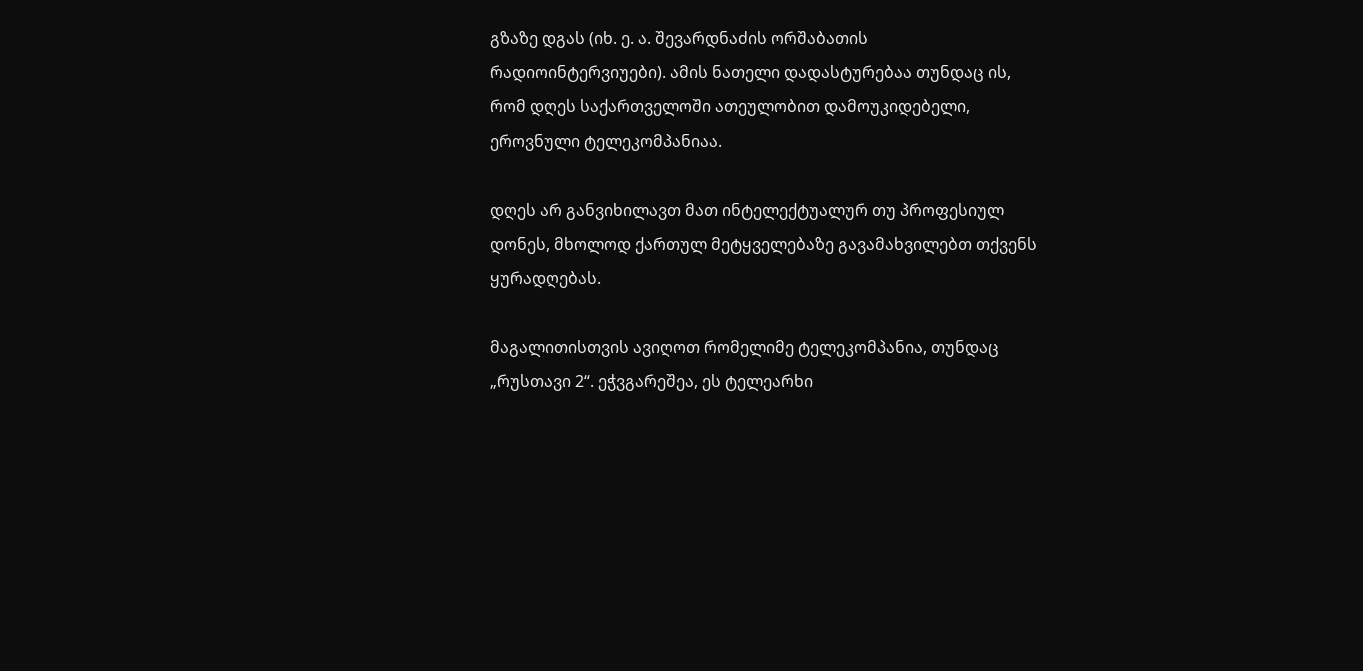გზაზე დგას (იხ. ე. ა. შევარდნაძის ორშაბათის რადიოინტერვიუები). ამის ნათელი დადასტურებაა თუნდაც ის, რომ დღეს საქართველოში ათეულობით დამოუკიდებელი, ეროვნული ტელეკომპანიაა.

დღეს არ განვიხილავთ მათ ინტელექტუალურ თუ პროფესიულ დონეს, მხოლოდ ქართულ მეტყველებაზე გავამახვილებთ თქვენს ყურადღებას.

მაგალითისთვის ავიღოთ რომელიმე ტელეკომპანია, თუნდაც „რუსთავი 2“. ეჭვგარეშეა, ეს ტელეარხი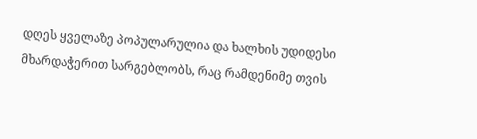დღეს ყველაზე პოპულარულია და ხალხის უდიდესი მხარდაჭერით სარგებლობს, რაც რამდენიმე თვის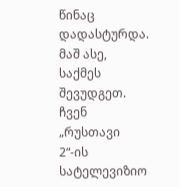წინაც დადასტურდა. მაშ ასე, საქმეს შევუდგეთ. ჩვენ „რუსთავი 2“-ის სატელევიზიო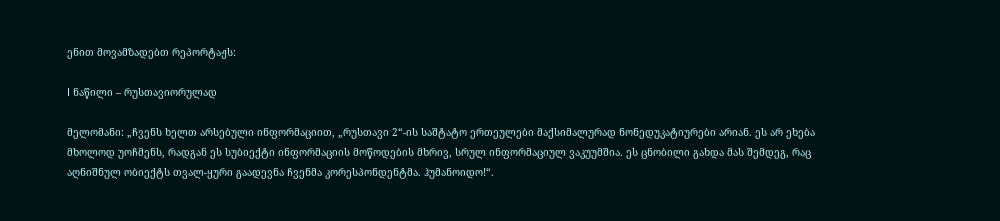ენით მოვამზადებთ რეპორტაჟს:

I ნაწილი – რუსთავიორულად

მელომანი: „ჩვენს ხელთ არსებული ინფორმაციით, „რუსთავი 2“-ის საშტატო ერთეულები მაქსიმალურად ნონედუკატიურები არიან. ეს არ ეხება მხოლოდ უოჩმენს, რადგან ეს სუბიექტი ინფორმაციის მოწოდების მხრივ, სრულ ინფორმაციულ ვაკუუმშია. ეს ცნობილი გახდა მას შემდეგ, რაც აღნიშნულ ობიექტს თვალ-ყური გაადევნა ჩვენმა კორესპონდენტმა. ჰუმანოიდო!“.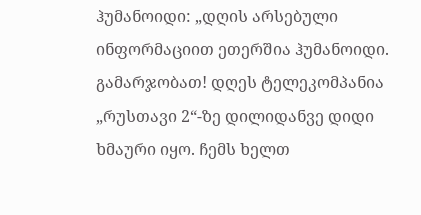ჰუმანოიდი: „დღის არსებული ინფორმაციით ეთერშია ჰუმანოიდი. გამარჯობათ! დღეს ტელეკომპანია „რუსთავი 2“-ზე დილიდანვე დიდი ხმაური იყო. ჩემს ხელთ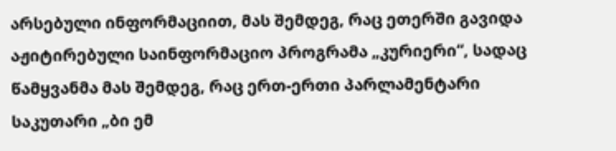არსებული ინფორმაციით, მას შემდეგ, რაც ეთერში გავიდა აჟიტირებული საინფორმაციო პროგრამა „კურიერი“, სადაც წამყვანმა მას შემდეგ, რაც ერთ-ერთი პარლამენტარი საკუთარი „ბი ემ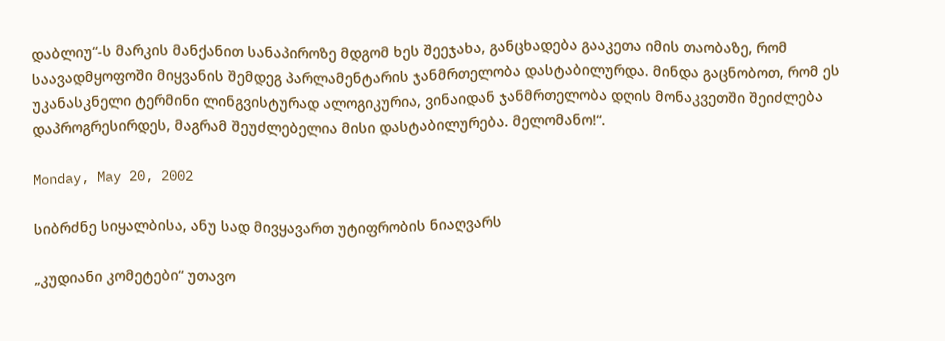დაბლიუ“-ს მარკის მანქანით სანაპიროზე მდგომ ხეს შეეჯახა, განცხადება გააკეთა იმის თაობაზე, რომ საავადმყოფოში მიყვანის შემდეგ პარლამენტარის ჯანმრთელობა დასტაბილურდა. მინდა გაცნობოთ, რომ ეს უკანასკნელი ტერმინი ლინგვისტურად ალოგიკურია, ვინაიდან ჯანმრთელობა დღის მონაკვეთში შეიძლება დაპროგრესირდეს, მაგრამ შეუძლებელია მისი დასტაბილურება. მელომანო!“.

Monday, May 20, 2002

სიბრძნე სიყალბისა, ანუ სად მივყავართ უტიფრობის ნიაღვარს

„კუდიანი კომეტები“ უთავო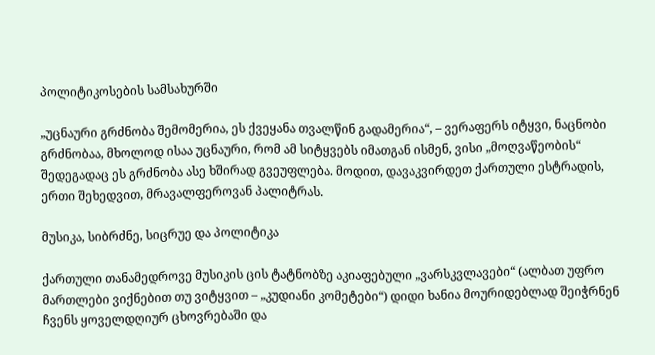პოლიტიკოსების სამსახურში

„უცნაური გრძნობა შემომერია, ეს ქვეყანა თვალწინ გადამერია“, – ვერაფერს იტყვი, ნაცნობი გრძნობაა, მხოლოდ ისაა უცნაური, რომ ამ სიტყვებს იმათგან ისმენ, ვისი „მოღვაწეობის“ შედეგადაც ეს გრძნობა ასე ხშირად გვეუფლება. მოდით, დავაკვირდეთ ქართული ესტრადის, ერთი შეხედვით, მრავალფეროვან პალიტრას.

მუსიკა, სიბრძნე, სიცრუე და პოლიტიკა

ქართული თანამედროვე მუსიკის ცის ტატნობზე აკიაფებული „ვარსკვლავები“ (ალბათ უფრო მართლები ვიქნებით თუ ვიტყვით – „კუდიანი კომეტები“) დიდი ხანია მოურიდებლად შეიჭრნენ ჩვენს ყოველდღიურ ცხოვრებაში და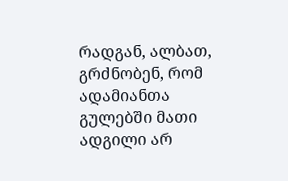რადგან, ალბათ, გრძნობენ, რომ ადამიანთა გულებში მათი ადგილი არ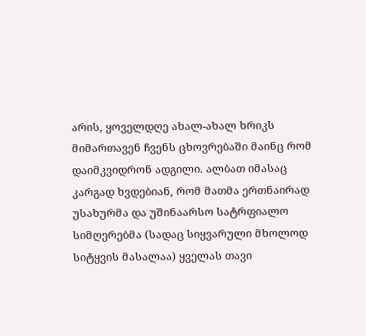არის, ყოველდღე ახალ-ახალ ხრიკს მიმართავენ ჩვენს ცხოვრებაში მაინც რომ დაიმკვიდრონ ადგილი. ალბათ იმასაც კარგად ხვდებიან, რომ მათმა ერთნაირად უსახურმა და უშინაარსო სატრფიალო სიმღერებმა (სადაც სიყვარული მხოლოდ სიტყვის მასალაა) ყველას თავი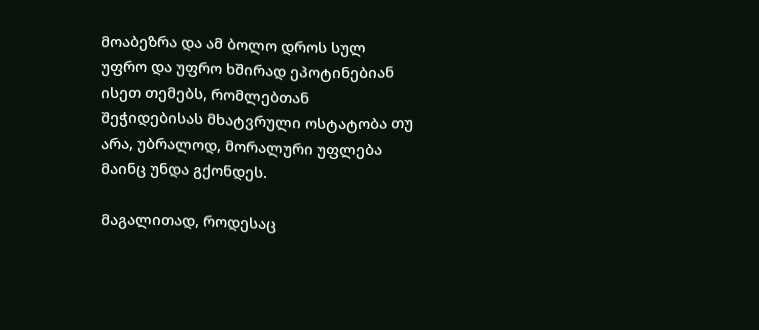მოაბეზრა და ამ ბოლო დროს სულ უფრო და უფრო ხშირად ეპოტინებიან ისეთ თემებს, რომლებთან შეჭიდებისას მხატვრული ოსტატობა თუ არა, უბრალოდ, მორალური უფლება მაინც უნდა გქონდეს.

მაგალითად, როდესაც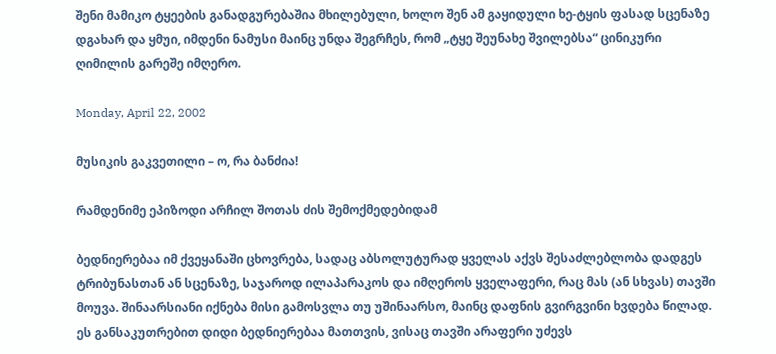შენი მამიკო ტყეების განადგურებაშია მხილებული, ხოლო შენ ამ გაყიდული ხე-ტყის ფასად სცენაზე დგახარ და ყმუი, იმდენი ნამუსი მაინც უნდა შეგრჩეს, რომ „ტყე შეუნახე შვილებსა“ ცინიკური ღიმილის გარეშე იმღერო.

Monday, April 22, 2002

მუსიკის გაკვეთილი – ო, რა ბანძია!

რამდენიმე ეპიზოდი არჩილ შოთას ძის შემოქმედებიდამ

ბედნიერებაა იმ ქვეყანაში ცხოვრება, სადაც აბსოლუტურად ყველას აქვს შესაძლებლობა დადგეს ტრიბუნასთან ან სცენაზე, საჯაროდ ილაპარაკოს და იმღეროს ყველაფერი, რაც მას (ან სხვას) თავში მოუვა. შინაარსიანი იქნება მისი გამოსვლა თუ უშინაარსო, მაინც დაფნის გვირგვინი ხვდება წილად. ეს განსაკუთრებით დიდი ბედნიერებაა მათთვის, ვისაც თავში არაფერი უძევს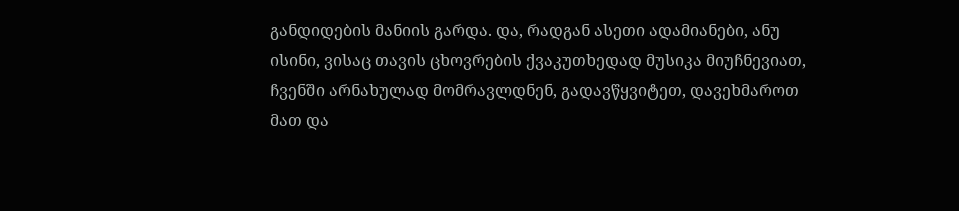განდიდების მანიის გარდა. და, რადგან ასეთი ადამიანები, ანუ ისინი, ვისაც თავის ცხოვრების ქვაკუთხედად მუსიკა მიუჩნევიათ, ჩვენში არნახულად მომრავლდნენ, გადავწყვიტეთ, დავეხმაროთ მათ და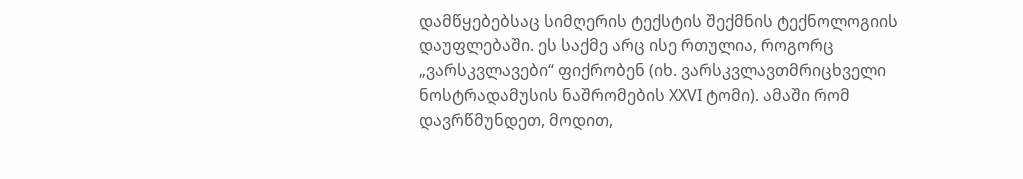დამწყებებსაც სიმღერის ტექსტის შექმნის ტექნოლოგიის დაუფლებაში. ეს საქმე არც ისე რთულია, როგორც „ვარსკვლავები“ ფიქრობენ (იხ. ვარსკვლავთმრიცხველი ნოსტრადამუსის ნაშრომების XXVI ტომი). ამაში რომ დავრწმუნდეთ, მოდით,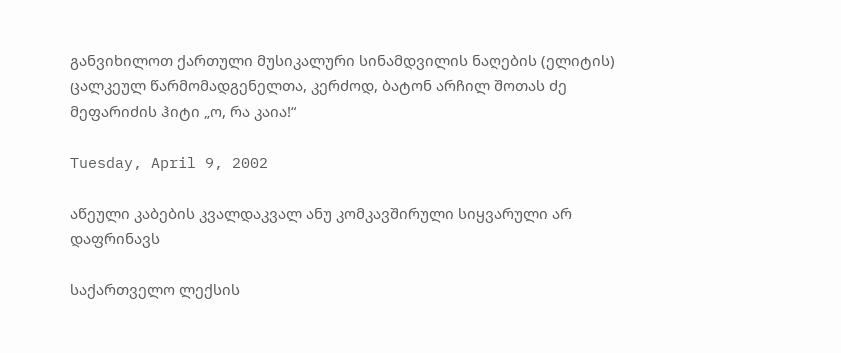განვიხილოთ ქართული მუსიკალური სინამდვილის ნაღების (ელიტის) ცალკეულ წარმომადგენელთა, კერძოდ, ბატონ არჩილ შოთას ძე მეფარიძის ჰიტი „ო, რა კაია!“

Tuesday, April 9, 2002

აწეული კაბების კვალდაკვალ ანუ კომკავშირული სიყვარული არ დაფრინავს

საქართველო ლექსის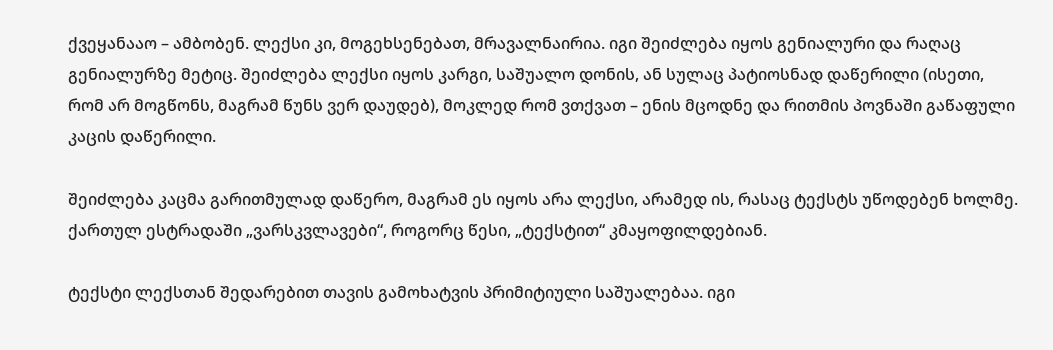ქვეყანააო – ამბობენ. ლექსი კი, მოგეხსენებათ, მრავალნაირია. იგი შეიძლება იყოს გენიალური და რაღაც გენიალურზე მეტიც. შეიძლება ლექსი იყოს კარგი, საშუალო დონის, ან სულაც პატიოსნად დაწერილი (ისეთი, რომ არ მოგწონს, მაგრამ წუნს ვერ დაუდებ), მოკლედ რომ ვთქვათ – ენის მცოდნე და რითმის პოვნაში გაწაფული კაცის დაწერილი.

შეიძლება კაცმა გარითმულად დაწერო, მაგრამ ეს იყოს არა ლექსი, არამედ ის, რასაც ტექსტს უწოდებენ ხოლმე. ქართულ ესტრადაში „ვარსკვლავები“, როგორც წესი, „ტექსტით“ კმაყოფილდებიან.

ტექსტი ლექსთან შედარებით თავის გამოხატვის პრიმიტიული საშუალებაა. იგი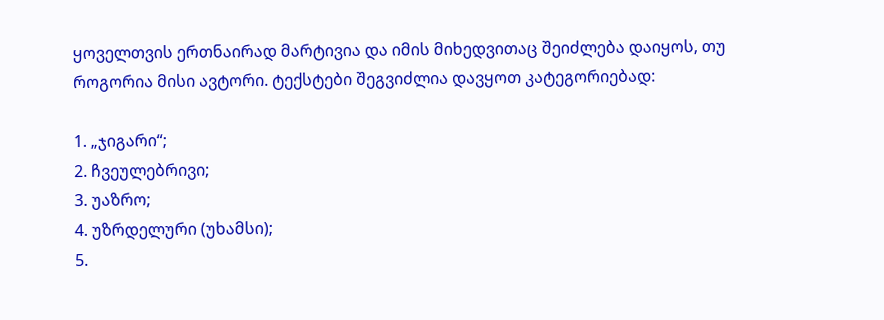ყოველთვის ერთნაირად მარტივია და იმის მიხედვითაც შეიძლება დაიყოს, თუ როგორია მისი ავტორი. ტექსტები შეგვიძლია დავყოთ კატეგორიებად:

1. „ჯიგარი“;
2. ჩვეულებრივი;
3. უაზრო;
4. უზრდელური (უხამსი);
5.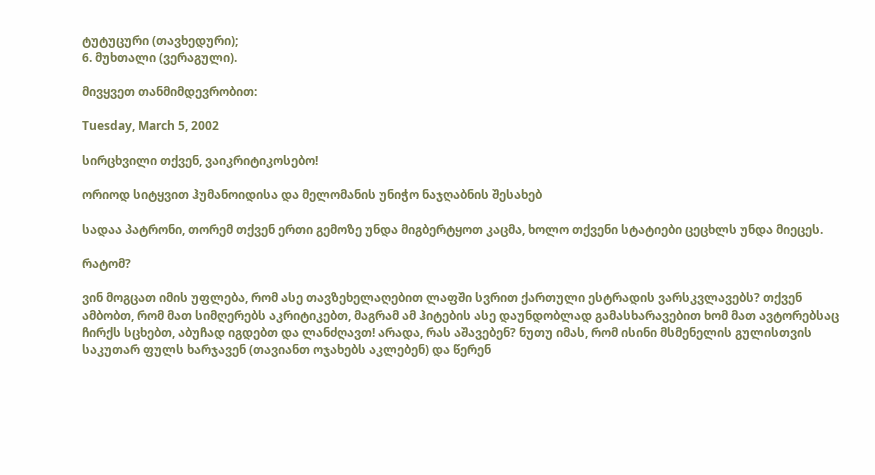ტუტუცური (თავხედური);
6. მუხთალი (ვერაგული).

მივყვეთ თანმიმდევრობით:

Tuesday, March 5, 2002

სირცხვილი თქვენ, ვაიკრიტიკოსებო!

ორიოდ სიტყვით ჰუმანოიდისა და მელომანის უნიჭო ნაჯღაბნის შესახებ

სადაა პატრონი, თორემ თქვენ ერთი გემოზე უნდა მიგბერტყოთ კაცმა, ხოლო თქვენი სტატიები ცეცხლს უნდა მიეცეს.

რატომ?

ვინ მოგცათ იმის უფლება, რომ ასე თავზეხელაღებით ლაფში სვრით ქართული ესტრადის ვარსკვლავებს? თქვენ ამბობთ, რომ მათ სიმღერებს აკრიტიკებთ, მაგრამ ამ ჰიტების ასე დაუნდობლად გამასხარავებით ხომ მათ ავტორებსაც ჩირქს სცხებთ, აბუჩად იგდებთ და ლანძღავთ! არადა, რას აშავებენ? ნუთუ იმას, რომ ისინი მსმენელის გულისთვის საკუთარ ფულს ხარჯავენ (თავიანთ ოჯახებს აკლებენ) და წერენ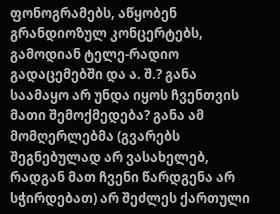ფონოგრამებს, აწყობენ გრანდიოზულ კონცერტებს, გამოდიან ტელე-რადიო გადაცემებში და ა. შ.? განა საამაყო არ უნდა იყოს ჩვენთვის მათი შემოქმედება? განა ამ მომღერლებმა (გვარებს შეგნებულად არ ვასახელებ, რადგან მათ ჩვენი წარდგენა არ სჭირდებათ) არ შეძლეს ქართული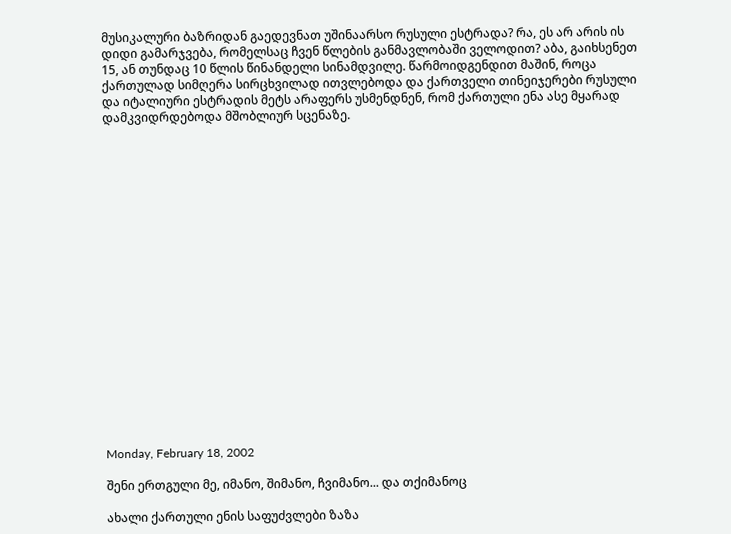მუსიკალური ბაზრიდან გაედევნათ უშინაარსო რუსული ესტრადა? რა, ეს არ არის ის დიდი გამარჯვება, რომელსაც ჩვენ წლების განმავლობაში ველოდით? აბა, გაიხსენეთ 15, ან თუნდაც 10 წლის წინანდელი სინამდვილე. წარმოიდგენდით მაშინ, როცა ქართულად სიმღერა სირცხვილად ითვლებოდა და ქართველი თინეიჯერები რუსული და იტალიური ესტრადის მეტს არაფერს უსმენდნენ, რომ ქართული ენა ასე მყარად დამკვიდრდებოდა მშობლიურ სცენაზე.




















Monday, February 18, 2002

შენი ერთგული მე, იმანო, შიმანო, ჩვიმანო... და თქიმანოც

ახალი ქართული ენის საფუძვლები ზაზა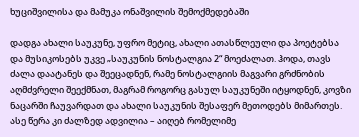ხუციშვილისა და მამუკა ონაშვილის შემოქმედებაში

დადგა ახალი საუკუნე, უფრო მეტიც, ახალი ათასწლეული და პოეტებსა და მუსიკოსებს უკვე „საუკუნის ნოსტალგია 2“ მოეძალათ. ჰოდა, თავს ძალა დაატანეს და შეეცადნენ, რამე ნოსტალგიის მაგვარი გრძნობის აღმძვრელი შეექმნათ, მაგრამ როგორც გასულ საუკუნეში იტყოდნენ, კოვზი ნაცარში ჩაუვარდათ და ახალი საუკუნის შესაფერ მეთოდებს მიმართეს. ასე წერა კი ძალზედ ადვილია – აიღებ რომელიმე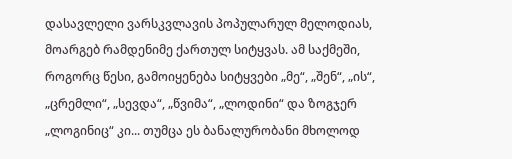დასავლელი ვარსკვლავის პოპულარულ მელოდიას, მოარგებ რამდენიმე ქართულ სიტყვას. ამ საქმეში, როგორც წესი, გამოიყენება სიტყვები „მე“, „შენ“, „ის“, „ცრემლი“, „სევდა“, „წვიმა“, „ლოდინი“ და ზოგჯერ „ლოგინიც“ კი... თუმცა ეს ბანალურობანი მხოლოდ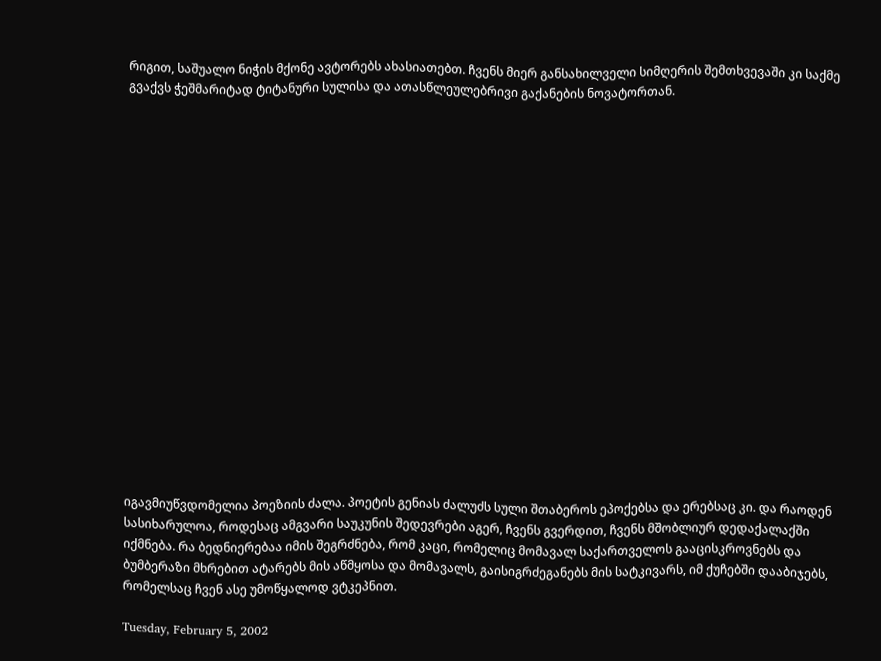რიგით, საშუალო ნიჭის მქონე ავტორებს ახასიათებთ. ჩვენს მიერ განსახილველი სიმღერის შემთხვევაში კი საქმე გვაქვს ჭეშმარიტად ტიტანური სულისა და ათასწლეულებრივი გაქანების ნოვატორთან.



















იგავმიუწვდომელია პოეზიის ძალა. პოეტის გენიას ძალუძს სული შთაბეროს ეპოქებსა და ერებსაც კი. და რაოდენ სასიხარულოა, როდესაც ამგვარი საუკუნის შედევრები აგერ, ჩვენს გვერდით, ჩვენს მშობლიურ დედაქალაქში იქმნება. რა ბედნიერებაა იმის შეგრძნება, რომ კაცი, რომელიც მომავალ საქართველოს გააცისკროვნებს და ბუმბერაზი მხრებით ატარებს მის აწმყოსა და მომავალს, გაისიგრძეგანებს მის სატკივარს, იმ ქუჩებში დააბიჯებს, რომელსაც ჩვენ ასე უმოწყალოდ ვტკეპნით.

Tuesday, February 5, 2002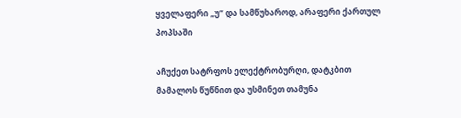ყველაფერი „უ“ და სამწუხაროდ, არაფერი ქართულ პოპსაში

აჩუქეთ სატრფოს ელექტრობურღი, დატკბით მამალოს წუწნით და უსმინეთ თამუნა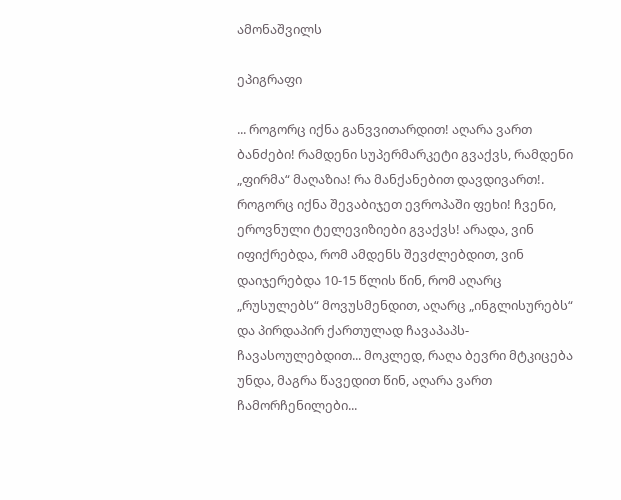ამონაშვილს

ეპიგრაფი

... როგორც იქნა განვვითარდით! აღარა ვართ ბანძები! რამდენი სუპერმარკეტი გვაქვს, რამდენი „ფირმა“ მაღაზია! რა მანქანებით დავდივართ!. როგორც იქნა შევაბიჯეთ ევროპაში ფეხი! ჩვენი, ეროვნული ტელევიზიები გვაქვს! არადა, ვინ იფიქრებდა, რომ ამდენს შევძლებდით, ვინ დაიჯერებდა 10-15 წლის წინ, რომ აღარც „რუსულებს“ მოვუსმენდით, აღარც „ინგლისურებს“ და პირდაპირ ქართულად ჩავაპაპს-ჩავასოულებდით... მოკლედ, რაღა ბევრი მტკიცება უნდა, მაგრა წავედით წინ, აღარა ვართ ჩამორჩენილები...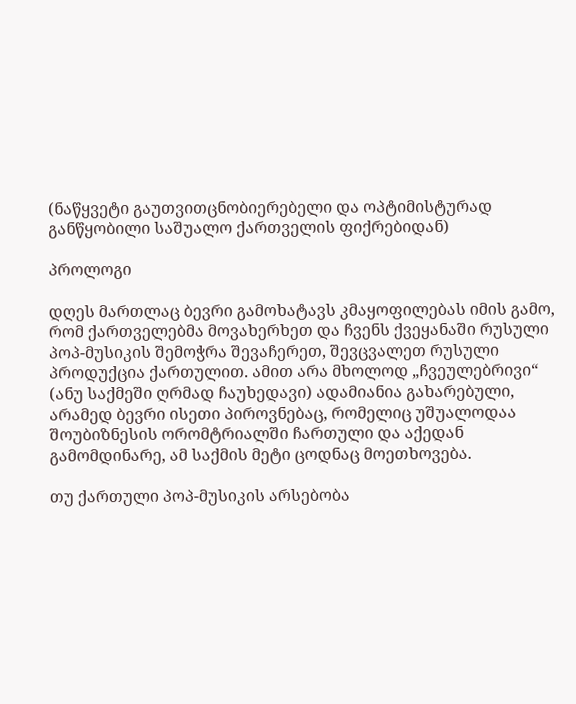(ნაწყვეტი გაუთვითცნობიერებელი და ოპტიმისტურად განწყობილი საშუალო ქართველის ფიქრებიდან)

პროლოგი

დღეს მართლაც ბევრი გამოხატავს კმაყოფილებას იმის გამო, რომ ქართველებმა მოვახერხეთ და ჩვენს ქვეყანაში რუსული პოპ-მუსიკის შემოჭრა შევაჩერეთ, შევცვალეთ რუსული პროდუქცია ქართულით. ამით არა მხოლოდ „ჩვეულებრივი“ (ანუ საქმეში ღრმად ჩაუხედავი) ადამიანია გახარებული, არამედ ბევრი ისეთი პიროვნებაც, რომელიც უშუალოდაა შოუბიზნესის ორომტრიალში ჩართული და აქედან გამომდინარე, ამ საქმის მეტი ცოდნაც მოეთხოვება.

თუ ქართული პოპ-მუსიკის არსებობა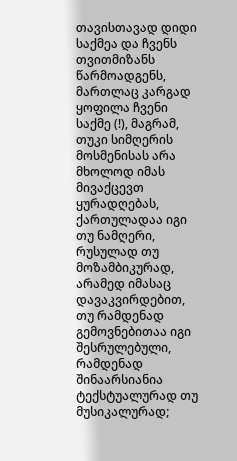თავისთავად დიდი საქმეა და ჩვენს თვითმიზანს წარმოადგენს, მართლაც კარგად ყოფილა ჩვენი საქმე (!), მაგრამ, თუკი სიმღერის მოსმენისას არა მხოლოდ იმას მივაქცევთ ყურადღებას, ქართულადაა იგი თუ ნამღერი, რუსულად თუ მოზამბიკურად, არამედ იმასაც დავაკვირდებით, თუ რამდენად გემოვნებითაა იგი შესრულებული, რამდენად შინაარსიანია ტექსტუალურად თუ მუსიკალურად;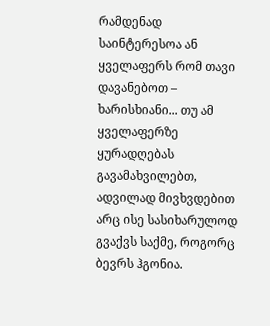რამდენად საინტერესოა ან ყველაფერს რომ თავი დავანებოთ – ხარისხიანი... თუ ამ ყველაფერზე ყურადღებას გავამახვილებთ, ადვილად მივხვდებით არც ისე სასიხარულოდ გვაქვს საქმე, როგორც ბევრს ჰგონია.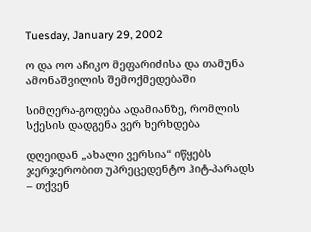Tuesday, January 29, 2002

ო და ოო აჩიკო მეფარიძისა და თამუნა ამონაშვილის შემოქმედებაში

სიმღერა-გოდება ადამიანზე, რომლის სქესის დადგენა ვერ ხერხდება

დღეიდან „ახალი ვერსია“ იწყებს ჯერჯერობით უპრეცედენტო ჰიტ-პარადს – თქვენ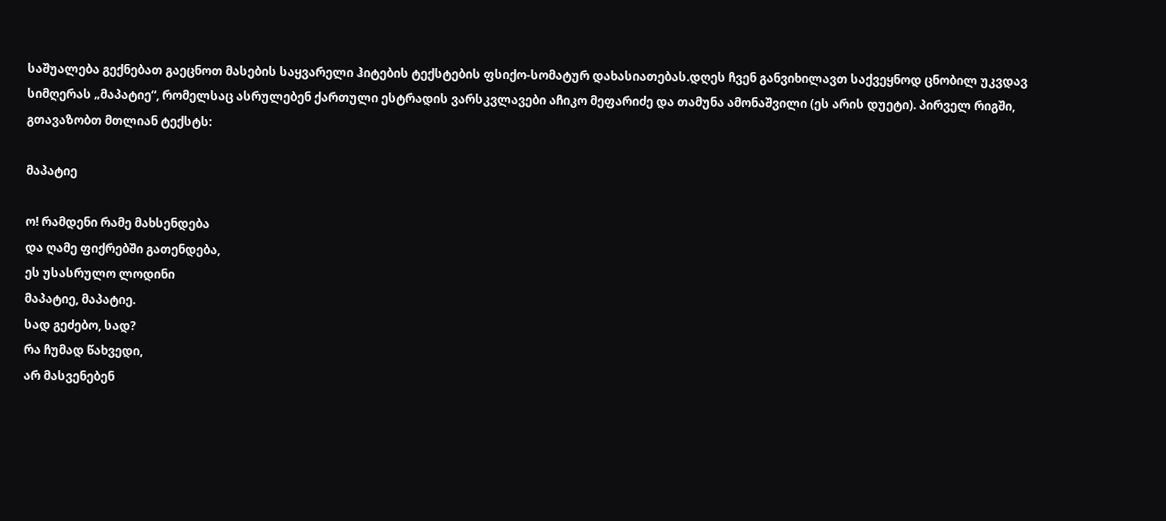საშუალება გექნებათ გაეცნოთ მასების საყვარელი ჰიტების ტექსტების ფსიქო-სომატურ დახასიათებას.დღეს ჩვენ განვიხილავთ საქვეყნოდ ცნობილ უკვდავ სიმღერას „მაპატიე“, რომელსაც ასრულებენ ქართული ესტრადის ვარსკვლავები აჩიკო მეფარიძე და თამუნა ამონაშვილი (ეს არის დუეტი). პირველ რიგში, გთავაზობთ მთლიან ტექსტს:

მაპატიე

ო! რამდენი რამე მახსენდება
და ღამე ფიქრებში გათენდება,
ეს უსასრულო ლოდინი
მაპატიე, მაპატიე.
სად გეძებო, სად?
რა ჩუმად წახვედი,
არ მასვენებენ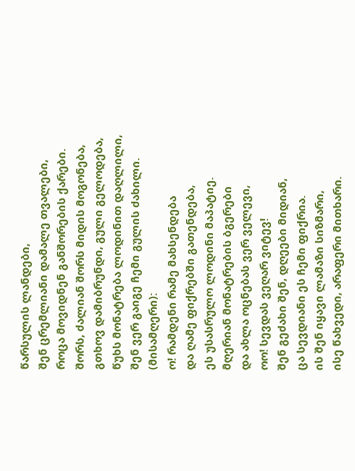წარსულის ლანდები,
შენ ცრემლიანი დამალე თვალები,
როცა მოვიდნენ განშორების ქარები.
შორს, ძალიან შორს მიდის მოგონება,
გთხოვ დამიბრუნდი, გული გელოდება,
წუხს მონატრება ლოდინით დაღლილი,
შენ ვერ გაიგე ჩემი გულის ძახილი.
(მისამღერი):
ო! რამდენი რამე მახსენდება
და ღამე ფიქრებში გათენდება,
ეს უსასრულო ლოდინი მაპატიე.
მღერიან მონატრების ბგერები
და ახლა ოცნებას ვერ ველევი,
ოო! სევდას ვეღარ ვიტევ!
შენ გეძახი შენ, დღეები მიდიან,
ცა სევდიანი ეს ჩემი ფიქრია.
ის შენ იყავი ლამაზი სიზმარი,
ისე წახვედი, არაფერი მითხარი.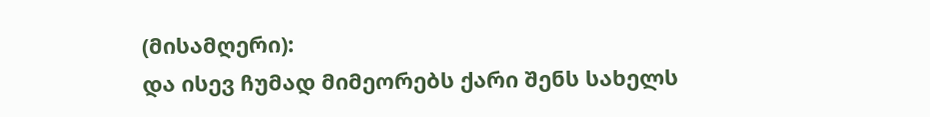(მისამღერი):
და ისევ ჩუმად მიმეორებს ქარი შენს სახელს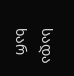სადა ხარ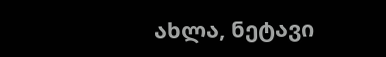ახლა, ნეტავი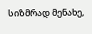სიზმრად მენახე,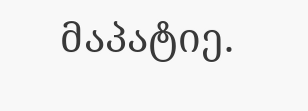მაპატიე.